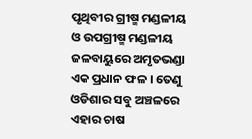ପୃଥିବୀର ଗ୍ରୀଷ୍ମ ମଣ୍ଡଳୀୟ ଓ ଉପଗ୍ରୀଷ୍ମ ମଣ୍ଡଳୀୟ ଜଳବାୟୁରେ ଅମୃତଭଣ୍ଡା ଏକ ପ୍ରଧାନ ଫଳ । ତେଣୁ ଓଡିଶାର ସବୁ ଅଞ୍ଚଳରେ ଏହାର ଚାଷ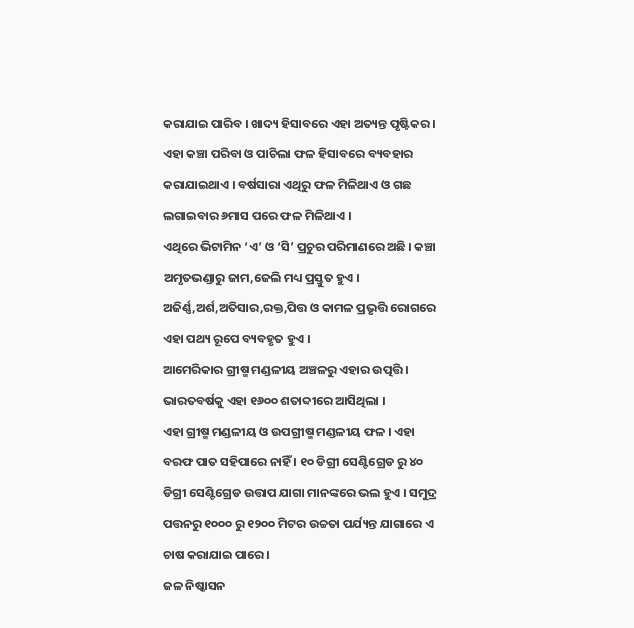କରାଯାଇ ପାରିବ । ଖାଦ୍ୟ ହିସାବରେ ଏହା ଅତ୍ୟନ୍ତ ପୃଷ୍ଟିକର । ଏହା କଞ୍ଚା ପରିବା ଓ ପାଚିଲା ଫଳ ହିସାବରେ ବ୍ୟବହାର କରାଯାଇଥାଏ । ବର୍ଷସାରା ଏଥିରୁ ଫଳ ମିଳିଥାଏ ଓ ଗଛ ଲଗାଇବାର ୬ମାସ ପରେ ଫଳ ମିଳିଥାଏ ।
ଏଥିରେ ଭିଟାମିନ ‘ଏ’ ଓ ‘ସି’ ପ୍ରଚୁର ପରିମାଣରେ ଅଛି । କଞ୍ଚା ଅମୃତଭଣ୍ଡାରୁ ଜାମ,ଜେଲି ମଧ୍ୟ ପ୍ରସ୍ତୁତ ହୁଏ । ଅଜିର୍ଣ୍ଣ,ଅର୍ଶ,ଅତିସାର,ରକ୍ତ,ପିତ୍ତ ଓ କାମଳ ପ୍ରଭୃତ୍ତି ରୋଗରେ ଏହା ପଥ୍ୟ ରୂପେ ବ୍ୟବହୃତ ହୁଏ ।
ଆମେରିକାର ଗ୍ରୀଷ୍ମ ମଣ୍ଡଳୀୟ ଅଞ୍ଚଳରୁ ଏହାର ଉତ୍ପତ୍ତି । ଭାରତବର୍ଷକୁ ଏହା ୧୬୦୦ ଶତାବ୍ଦୀରେ ଆସିଥିଲା ।
ଏହା ଗ୍ରୀଷ୍ମ ମଣ୍ଡଳୀୟ ଓ ଉପଗ୍ରୀଷ୍ମ ମଣ୍ଡଳୀୟ ଫଳ । ଏହା ବରଫ ପାତ ସହିପାରେ ନାହିଁ । ୧୦ ଡିଗ୍ରୀ ସେଣ୍ଟିଗ୍ରେଡ ରୁ ୪୦ ଡିଗ୍ରୀ ସେଣ୍ଟିଗ୍ରେଡ ଉତ୍ତାପ ଯାଗା ମାନଙ୍କରେ ଭଲ ହୁଏ । ସମୁଦ୍ର ପତ୍ତନରୁ ୧୦୦୦ ରୁ ୧୨୦୦ ମିଟର ଉଚ୍ଚତା ପର୍ଯ୍ୟନ୍ତ ଯାଗାରେ ଏ ଚାଷ କରାଯାଇ ପାରେ ।
ଜଳ ନିଷ୍କାସନ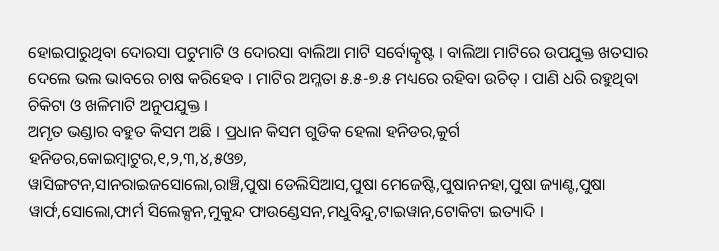ହୋଇପାରୁଥିବା ଦୋରସା ପଟୁମାଟି ଓ ଦୋରସା ବାଲିଆ ମାଟି ସର୍ବୋତ୍କୃଷ୍ଟ । ବାଲିଆ ମାଟିରେ ଉପଯୁକ୍ତ ଖତସାର ଦେଲେ ଭଲ ଭାବରେ ଚାଷ କରିହେବ । ମାଟିର ଅମ୍ଳତା ୫.୫-୭.୫ ମଧ୍ୟରେ ରହିବା ଉଚିତ୍ । ପାଣି ଧରି ରହୁଥିବା ଚିକିଟା ଓ ଖଳିମାଟି ଅନୁପଯୁକ୍ତ ।
ଅମୃତ ଭଣ୍ଡାର ବହୁତ କିସମ ଅଛି । ପ୍ରଧାନ କିସମ ଗୁଡିକ ହେଲା ହନିଡର,କୁର୍ଗ ହନିଡର,କୋଇମ୍ବାଟୁର,୧,୨,୩,୪,୫ଓ୭,
ୱାସିଙ୍ଗଟନ,ସାନରାଇଜସୋଲୋ,ରାଞ୍ଚି,ପୁଷା ଡେଲିସିଆସ,ପୁଷା ମେଜେଷ୍ଟି,ପୁଷାନନହା,ପୁଷା ଜ୍ୟାଣ୍ଟ,ପୁଷା ୱାର୍ଫ,ସୋଲୋ,ଫାର୍ମ ସିଲେକ୍ସନ,ମୁକୁନ୍ଦ ଫାଉଣ୍ଡେସନ,ମଧୁବିନ୍ଦୁ,ଟାଇୱାନ,ଟୋକିଟା ଇତ୍ୟାଦି ।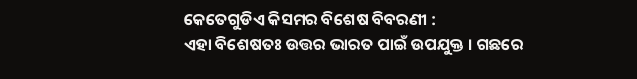କେତେଗୁଡିଏ କିସମର ବିଶେଷ ବିବରଣୀ :
ଏହା ବିଶେଷତଃ ଉତ୍ତର ଭାରତ ପାଇଁ ଉପଯୁକ୍ତ । ଗଛରେ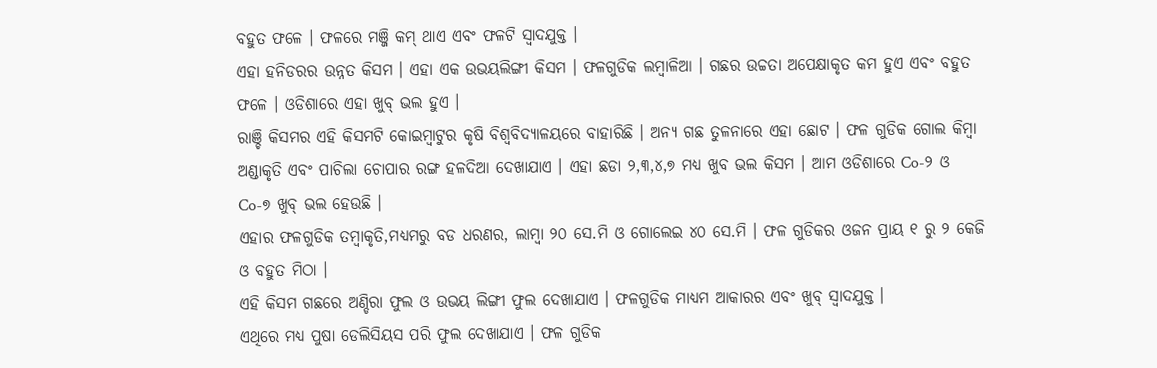ବହୁତ ଫଳେ । ଫଳରେ ମଞ୍ଜି କମ୍ ଥାଏ ଏବଂ ଫଳଟି ସ୍ଵାଦଯୁକ୍ତ ।
ଏହା ହନିଡରର ଉନ୍ନତ କିସମ । ଏହା ଏକ ଉଭୟଲିଙ୍ଗୀ କିସମ । ଫଳଗୁଡିକ ଲମ୍ବାଳିଆ । ଗଛର ଉଚ୍ଚତା ଅପେକ୍ଷାକୃତ କମ ହୁଏ ଏବଂ ବହୁତ ଫଳେ । ଓଡିଶାରେ ଏହା ଖୁବ୍ ଭଲ ହୁଏ ।
ରାଞ୍ଚି କିସମର ଏହି କିସମଟି କୋଇମ୍ବାଟୁର କୃଷି ବିଶ୍ଵବିଦ୍ୟାଳୟରେ ବାହାରିଛି । ଅନ୍ୟ ଗଛ ତୁଳନାରେ ଏହା ଛୋଟ । ଫଳ ଗୁଡିକ ଗୋଲ କିମ୍ବା ଅଣ୍ଡାକୃତି ଏବଂ ପାଚିଲା ଚୋପାର ରଙ୍ଗ ହଳଦିଆ ଦେଖାଯାଏ । ଏହା ଛଡା ୨,୩,୪,୭ ମଧ୍ୟ ଖୁବ ଭଲ କିସମ । ଆମ ଓଡିଶାରେ Co-୨ ଓ Co-୭ ଖୁବ୍ ଭଲ ହେଉଛି ।
ଏହାର ଫଳଗୁଡିକ ତମ୍ବାକୃତି,ମଧ୍ୟମରୁ ବଡ ଧରଣର, ଲାମ୍ବା ୨୦ ସେ.ମି ଓ ଗୋଲେଇ ୪୦ ସେ.ମି । ଫଳ ଗୁଡିକର ଓଜନ ପ୍ରାୟ ୧ ରୁ ୨ କେଜି ଓ ବହୁତ ମିଠା ।
ଏହି କିସମ ଗଛରେ ଅଣ୍ଡିରା ଫୁଲ ଓ ଉଭୟ ଲିଙ୍ଗୀ ଫୁଲ ଦେଖାଯାଏ । ଫଳଗୁଡିକ ମାଧ୍ୟମ ଆକାରର ଏବଂ ଖୁବ୍ ସ୍ଵାଦଯୁକ୍ତ ।
ଏଥିରେ ମଧ୍ୟ ପୁଷା ଡେଲିସିୟସ ପରି ଫୁଲ ଦେଖାଯାଏ । ଫଳ ଗୁଡିକ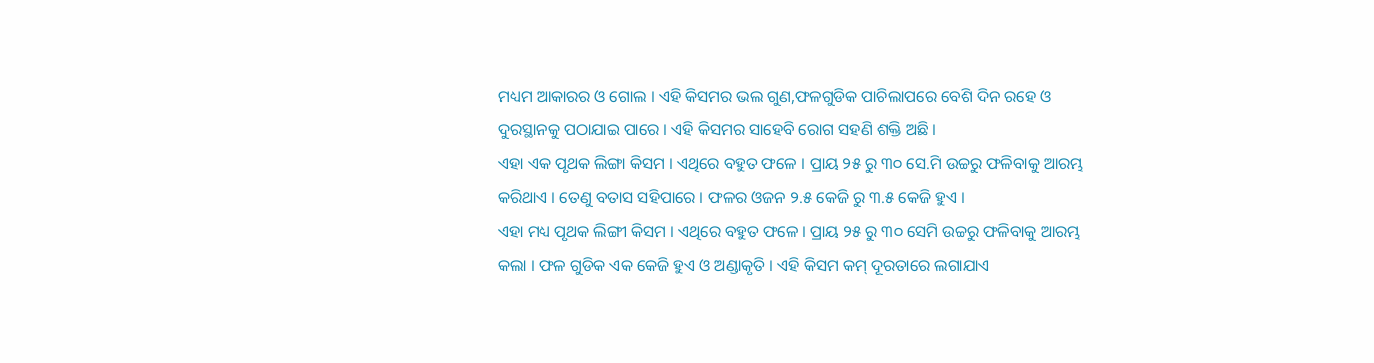ମଧ୍ୟମ ଆକାରର ଓ ଗୋଲ । ଏହି କିସମର ଭଲ ଗୁଣ,ଫଳଗୁଡିକ ପାଚିଲାପରେ ବେଶି ଦିନ ରହେ ଓ ଦୁରସ୍ଥାନକୁ ପଠାଯାଇ ପାରେ । ଏହି କିସମର ସାହେବି ରୋଗ ସହଣି ଶକ୍ତି ଅଛି ।
ଏହା ଏକ ପୃଥକ ଲିଙ୍ଗା କିସମ । ଏଥିରେ ବହୁତ ଫଳେ । ପ୍ରାୟ ୨୫ ରୁ ୩୦ ସେ.ମି ଉଚ୍ଚରୁ ଫଳିବାକୁ ଆରମ୍ଭ କରିଥାଏ । ତେଣୁ ବତାସ ସହିପାରେ । ଫଳର ଓଜନ ୨.୫ କେଜି ରୁ ୩.୫ କେଜି ହୁଏ ।
ଏହା ମଧ୍ୟ ପୃଥକ ଲିଙ୍ଗୀ କିସମ । ଏଥିରେ ବହୁତ ଫଳେ । ପ୍ରାୟ ୨୫ ରୁ ୩୦ ସେମି ଉଚ୍ଚରୁ ଫଳିବାକୁ ଆରମ୍ଭ କଲା । ଫଳ ଗୁଡିକ ଏକ କେଜି ହୁଏ ଓ ଅଣ୍ଡାକୃତି । ଏହି କିସମ କମ୍ ଦୂରତାରେ ଲଗାଯାଏ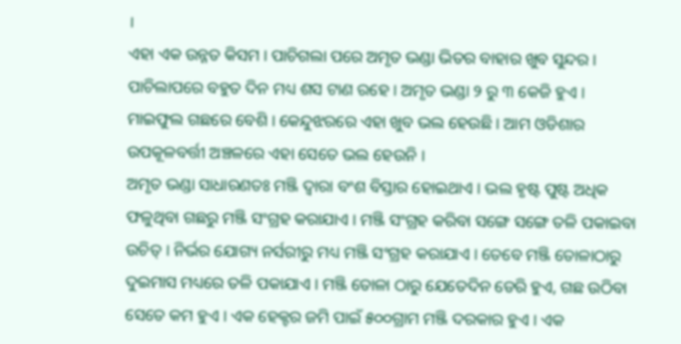।
ଏହା ଏକ ଉନ୍ନତ କିସମ । ପାଚିଗଲା ପରେ ଅମୃତ ଭଣ୍ଡା ଭିତର ବାହାର ଖୁବ ସୁନ୍ଦର । ପାଚିଲାପରେ ବହୁତ ଦିନ ମଧ୍ୟ ଶସ ଟାଣ ରହେ । ଅମୃତ ଭଣ୍ଡା ୨ ରୁ ୩ କେଜି ହୁଏ । ମାଇଫୁଲ ଗଛରେ ବେଶି । କେନ୍ଦୁଝରରେ ଏହା ଖୁବ ଭଲ ହେଉଛି । ଆମ ଓଡିଶାର ଉପକୂଳବର୍ତ୍ତୀ ଅଞ୍ଚଳରେ ଏହା ସେତେ ଭଲ ହେଉନି ।
ଅମୃତ ଭଣ୍ଡା ସାଧାରଣତଃ ମଞ୍ଜି ଦ୍ଵାରା ବଂଶ ବିସ୍ତାର ହୋଇଥାଏ । ଭଲ ହୃଷ୍ଟ ପୁଷ୍ଟ ଅଧିକ ଫଳୁଥିବା ଗଛରୁ ମଞ୍ଜି ସଂଗ୍ରହ କରାଯାଏ । ମଞ୍ଜି ସଂଗ୍ରହ କରିବା ସଙ୍ଗେ ସଙ୍ଗେ ତଳି ପକାଇବା ଉଚିତ୍ । ନିର୍ଭର ଯୋଗ୍ୟ ନର୍ସରୀରୁ ମଧ୍ୟ ମଞ୍ଜି ସଂଗ୍ରହ କରାଯାଏ । ତେବେ ମଞ୍ଜି ତୋଳାଠାରୁ ଦୁଇମାସ ମଧ୍ୟରେ ତଳି ପକାଯାଏ । ମଞ୍ଜି ତୋଳା ଠାରୁ ଯେତେଦିନ ଡେରି ହୁଏ, ଗଛ ଉଠିବା ସେତେ କମ ହୁଏ । ଏକ ହେକ୍ଟର ଜମି ପାଇଁ ୫୦୦ଗ୍ରାମ ମଞ୍ଜି ଦରକାର ହୁଏ । ଏକ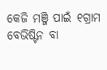କେଜି ମଞ୍ଜି ପାଇଁ ୧ଗ୍ରାମ ବେଭିଷ୍ଟିନ ବା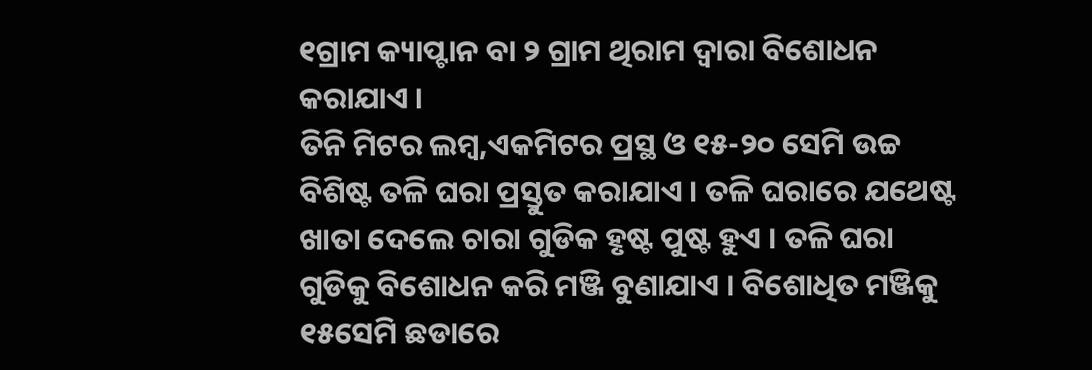୧ଗ୍ରାମ କ୍ୟାପ୍ଟାନ ବା ୨ ଗ୍ରାମ ଥିରାମ ଦ୍ଵାରା ବିଶୋଧନ କରାଯାଏ ।
ତିନି ମିଟର ଲମ୍ବ,ଏକମିଟର ପ୍ରସ୍ଥ ଓ ୧୫-୨୦ ସେମି ଉଚ୍ଚ ବିଶିଷ୍ଟ ତଳି ଘରା ପ୍ରସ୍ତୁତ କରାଯାଏ । ତଳି ଘରାରେ ଯଥେଷ୍ଟ ଖାତା ଦେଲେ ଚାରା ଗୁଡିକ ହୃଷ୍ଟ ପୁଷ୍ଟ ହୁଏ । ତଳି ଘରା ଗୁଡିକୁ ବିଶୋଧନ କରି ମଞ୍ଜି ବୁଣାଯାଏ । ବିଶୋଧିତ ମଞ୍ଜିକୁ ୧୫ସେମି ଛଡାରେ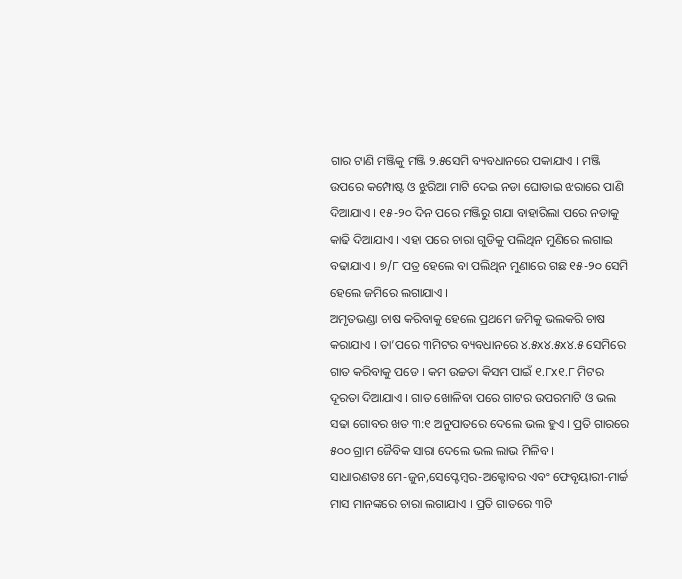ଗାର ଟାଣି ମଞ୍ଜିକୁ ମଞ୍ଜି ୨.୫ସେମି ବ୍ୟବଧାନରେ ପକାଯାଏ । ମଞ୍ଜି ଉପରେ କମ୍ପୋଷ୍ଟ ଓ ଝୁରିଆ ମାଟି ଦେଇ ନଡା ଘୋଡାଇ ଝରାରେ ପାଣି ଦିଆଯାଏ । ୧୫-୨୦ ଦିନ ପରେ ମଞ୍ଜିରୁ ଗଯା ବାହାରିଲା ପରେ ନଡାକୁ କାଢି ଦିଆଯାଏ । ଏହା ପରେ ଚାରା ଗୁଡିକୁ ପଲିଥିନ ମୁଣିରେ ଲଗାଇ ବଢାଯାଏ । ୭/୮ ପତ୍ର ହେଲେ ବା ପଲିଥିନ ମୁଣାରେ ଗଛ ୧୫-୨୦ ସେମି ହେଲେ ଜମିରେ ଲଗାଯାଏ ।
ଅମୃତଭଣ୍ଡା ଚାଷ କରିବାକୁ ହେଲେ ପ୍ରଥମେ ଜମିକୁ ଭଲକରି ଚାଷ କରାଯାଏ । ତା’ପରେ ୩ମିଟର ବ୍ୟବଧାନରେ ୪.୫x୪.୫x୪.୫ ସେମିରେ ଗାତ କରିବାକୁ ପଡେ । କମ ଉଚ୍ଚତା କିସମ ପାଇଁ ୧.୮x୧.୮ ମିଟର ଦୂରତା ଦିଆଯାଏ । ଗାତ ଖୋଳିବା ପରେ ଗାଟର ଉପରମାଟି ଓ ଭଲ ସଢା ଗୋବର ଖତ ୩:୧ ଅନୁପାତରେ ଦେଲେ ଭଲ ହୁଏ । ପ୍ରତି ଗାରରେ ୫୦୦ ଗ୍ରାମ ଜୈବିକ ସାରା ଦେଲେ ଭଲ ଲାଭ ମିଳିବ ।
ସାଧାରଣତଃ ମେ-ଜୁନ,ସେପ୍ଟେମ୍ବର-ଅକ୍ଟୋବର ଏବଂ ଫେବୃୟାରୀ-ମାର୍ଚ୍ଚ ମାସ ମାନଙ୍କରେ ଚାରା ଲଗାଯାଏ । ପ୍ରତି ଗାତରେ ୩ଟି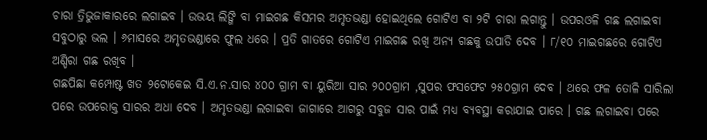ଚାରା ତ୍ରିଭୁଜାକାରରେ ଲଗାଇବ । ଉଭୟ ଲିଙ୍ଗି ବା ମାଇଗଛ କିସମର ଅମୃତଭଣ୍ଡା ହୋଇଥିଲେ ଗୋଟିଏ ବା ୨ଟି ଚାରା ଲଗାନ୍ତୁ । ଉପରଓଳି ଗଛ ଲଗାଇବା ସବୁଠାରୁ ଭଲ । ୬ମାସରେ ଅମୃତଭଣ୍ଡାରେ ଫୁଲ ଧରେ । ପ୍ରତି ଗାତରେ ଗୋଟିଏ ମାଇଗଛ ରଖି ଅନ୍ୟ ଗଛକୁ ଉପାଡି ଦେବ । ୮/୧୦ ମାଇଗଛରେ ଗୋଟିଏ ଅଣ୍ଡିରା ଗଛ ରଖିବ ।
ଗଛପିଛା କମ୍ପୋଷ୍ଟ ଖତ ୨ଟୋକେଇ ସି.ଏ.ନ.ସାର ୪୦୦ ଗ୍ରାମ ବା ୟୁରିଆ ସାର ୨୦୦ଗ୍ରାମ ,ସୁପର ଫସଫେଟ ୨୫୦ଗ୍ରାମ ଦେବ । ଥରେ ଫଳ ତୋଳି ସାରିଲା ପରେ ଉପରୋକ୍ତ ସାରର ଅଧା ଦେବ । ଅମୃତଭଣ୍ଡା ଲଗାଇବା ଜାଗାରେ ଆଗରୁ ସବୁଜ ସାର ପାଇଁ ମଧ୍ୟ ବ୍ୟବସ୍ଥା କରାଯାଇ ପାରେ । ଗଛ ଲଗାଇବା ପରେ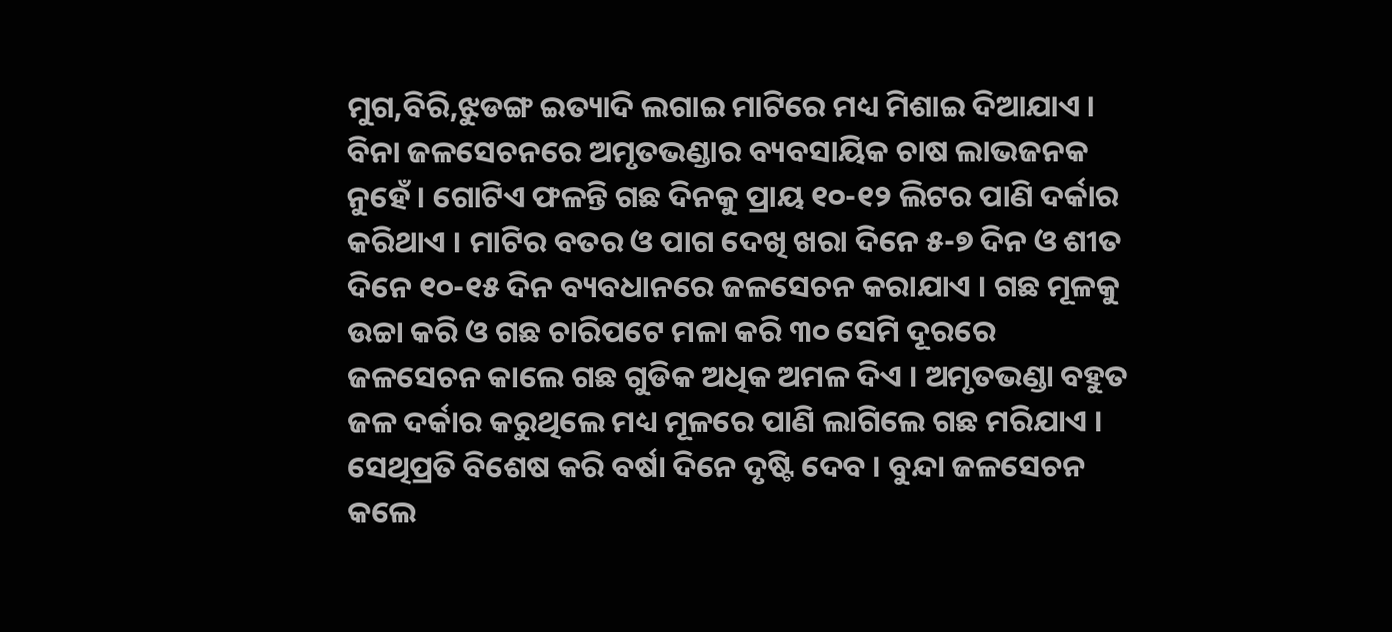ମୁଗ,ବିରି,ଝୁଡଙ୍ଗ ଇତ୍ୟାଦି ଲଗାଇ ମାଟିରେ ମଧ୍ୟ ମିଶାଇ ଦିଆଯାଏ ।
ବିନା ଜଳସେଚନରେ ଅମୃତଭଣ୍ଡାର ବ୍ୟବସାୟିକ ଚାଷ ଲାଭଜନକ ନୁହେଁ । ଗୋଟିଏ ଫଳନ୍ତି ଗଛ ଦିନକୁ ପ୍ରାୟ ୧୦-୧୨ ଲିଟର ପାଣି ଦର୍କାର କରିଥାଏ । ମାଟିର ବତର ଓ ପାଗ ଦେଖି ଖରା ଦିନେ ୫-୭ ଦିନ ଓ ଶୀତ ଦିନେ ୧୦-୧୫ ଦିନ ବ୍ୟବଧାନରେ ଜଳସେଚନ କରାଯାଏ । ଗଛ ମୂଳକୁ ଉଚ୍ଚା କରି ଓ ଗଛ ଚାରିପଟେ ମଳା କରି ୩୦ ସେମି ଦୂରରେ ଜଳସେଚନ କାଲେ ଗଛ ଗୁଡିକ ଅଧିକ ଅମଳ ଦିଏ । ଅମୃତଭଣ୍ଡା ବହୁତ ଜଳ ଦର୍କାର କରୁଥିଲେ ମଧ୍ୟ ମୂଳରେ ପାଣି ଲାଗିଲେ ଗଛ ମରିଯାଏ । ସେଥିପ୍ରତି ବିଶେଷ କରି ବର୍ଷା ଦିନେ ଦୃଷ୍ଟି ଦେବ । ବୁନ୍ଦା ଜଳସେଚନ କଲେ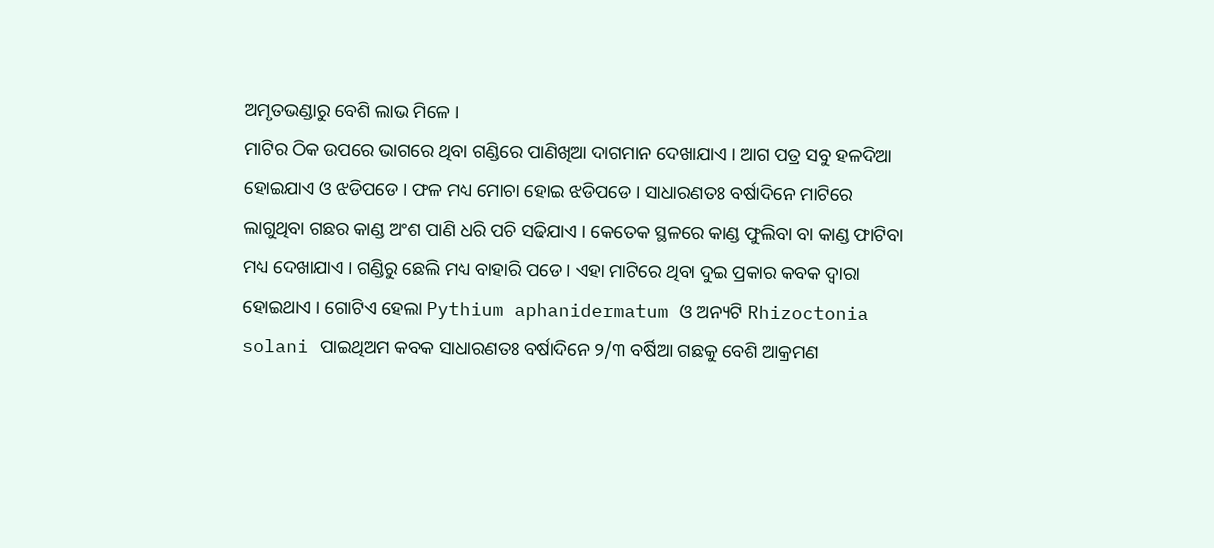ଅମୃତଭଣ୍ଡାରୁ ବେଶି ଲାଭ ମିଳେ ।
ମାଟିର ଠିକ ଉପରେ ଭାଗରେ ଥିବା ଗଣ୍ଡିରେ ପାଣିଖିଆ ଦାଗମାନ ଦେଖାଯାଏ । ଆଗ ପତ୍ର ସବୁ ହଳଦିଆ ହୋଇଯାଏ ଓ ଝଡିପଡେ । ଫଳ ମଧ୍ୟ ମୋଚା ହୋଇ ଝଡିପଡେ । ସାଧାରଣତଃ ବର୍ଷାଦିନେ ମାଟିରେ ଲାଗୁଥିବା ଗଛର କାଣ୍ଡ ଅଂଶ ପାଣି ଧରି ପଚି ସଢିଯାଏ । କେତେକ ସ୍ଥଳରେ କାଣ୍ଡ ଫୁଲିବା ବା କାଣ୍ଡ ଫାଟିବା ମଧ୍ୟ ଦେଖାଯାଏ । ଗଣ୍ଡିରୁ ଛେଲି ମଧ୍ୟ ବାହାରି ପଡେ । ଏହା ମାଟିରେ ଥିବା ଦୁଇ ପ୍ରକାର କବକ ଦ୍ଵାରା ହୋଇଥାଏ । ଗୋଟିଏ ହେଲା Pythium aphanidermatum ଓ ଅନ୍ୟଟି Rhizoctonia solani ପାଇଥିଅମ କବକ ସାଧାରଣତଃ ବର୍ଷାଦିନେ ୨/୩ ବର୍ଷିଆ ଗଛକୁ ବେଶି ଆକ୍ରମଣ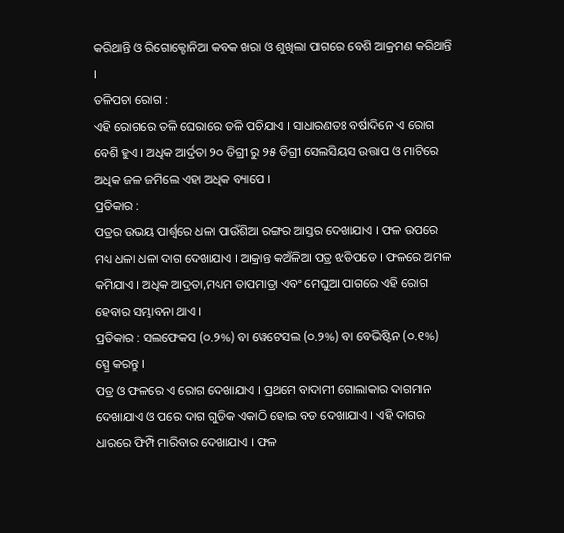କରିଥାନ୍ତି ଓ ରିଗୋକ୍ଟୋନିଆ କବକ ଖରା ଓ ଶୁଖିଲା ପାଗରେ ବେଶି ଆକ୍ରମଣ କରିଥାନ୍ତି ।
ତଳିପଚା ରୋଗ :
ଏହି ରୋଗରେ ତଳି ଘେରାରେ ତଳି ପଚିଯାଏ । ସାଧାରଣତଃ ବର୍ଷାଦିନେ ଏ ରୋଗ ବେଶି ହୁଏ । ଅଧିକ ଆର୍ଦ୍ରତା ୨୦ ଡିଗ୍ରୀ ରୁ ୨୫ ଡିଗ୍ରୀ ସେଲସିୟସ ଉତ୍ତାପ ଓ ମାଟିରେ ଅଧିକ ଜଳ ଜମିଲେ ଏହା ଅଧିକ ବ୍ୟାପେ ।
ପ୍ରତିକାର :
ପତ୍ରର ଉଭୟ ପାର୍ଶ୍ଵରେ ଧଳା ପାଉଁଶିଆ ରଙ୍ଗର ଆସ୍ତର ଦେଖାଯାଏ । ଫଳ ଉପରେ ମଧ୍ୟ ଧଳା ଧଳା ଦାଗ ଦେଖାଯାଏ । ଆକ୍ରାନ୍ତ କଅଁଳିଆ ପତ୍ର ଝଡିପଡେ । ଫଳରେ ଅମଳ କମିଯାଏ । ଅଧିକ ଆଦ୍ରତା,ମଧ୍ୟମ ତାପମାତ୍ରା ଏବଂ ମେଘୁଆ ପାଗରେ ଏହି ରୋଗ ହେବାର ସମ୍ଭାବନା ଥାଏ ।
ପ୍ରତିକାର : ସଲଫେକସ (୦.୨%) ବା ୱେଟେସଲ (୦.୨%) ବା ବେଭିଷ୍ଟିନ (୦.୧%) ସ୍ପ୍ରେ କରନ୍ତୁ ।
ପତ୍ର ଓ ଫଳରେ ଏ ରୋଗ ଦେଖାଯାଏ । ପ୍ରଥମେ ବାଦାମୀ ଗୋଲାକାର ଦାଗମାନ ଦେଖାଯାଏ ଓ ପରେ ଦାଗ ଗୁଡିକ ଏକାଠି ହୋଇ ବଡ ଦେଖାଯାଏ । ଏହି ଦାଗର ଧାରରେ ଫିମ୍ପି ମାରିବାର ଦେଖାଯାଏ । ଫଳ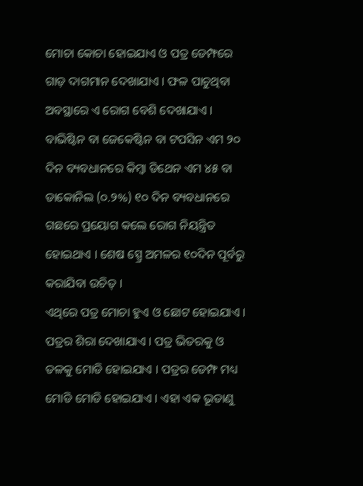ମୋଚା କୋଚା ହୋଇଯାଏ ଓ ପତ୍ର ଡେମ୍ଫରେ ଗାଡ଼ ଦାଗମାନ ଦେଖାଯାଏ । ଫଳ ପାଚୁଥିବା ଅବସ୍ଥାରେ ଏ ରୋଗ ବେଶି ଦେଖାଯାଏ ।
ବାଭିଷ୍ଟିନ ବା ଜେକେଷ୍ଟିନ ବା ଟପସିନ ଏମ ୨୦ ଦିନ ବ୍ୟବଧାନରେ କିମ୍ବା ଡିଥେନ ଏମ ୪୫ ବା ଡାକୋନିଲ (୦.୨%) ୧୦ ଦିନ ବ୍ୟବଧାନରେ ଗଛରେ ପ୍ରୟୋଗ କଲେ ରୋଗ ନିୟନ୍ତ୍ରିତ ହୋଇଥାଏ । ଶେଷ ସ୍ପ୍ରେ ଅମଳର ୧୦ଦିନ ପୂର୍ବରୁ କରାଯିବା ଉଚିତ୍ ।
ଏଥିରେ ପତ୍ର ମୋଚା ହୁଏ ଓ ଛୋଟ ହୋଇଯାଏ । ପତ୍ରର ଶିରା ଦେଖାଯାଏ । ପତ୍ର ଭିତରକୁ ଓ ତଳକୁ ମୋଡି ହୋଇଯାଏ । ପତ୍ରର ଡେମ୍ଫ ମଧ୍ୟ ମୋଡି ମୋଡି ହୋଇଯାଏ । ଏହା ଏକ ଭୂତାଣୁ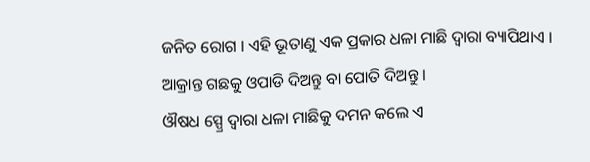ଜନିତ ରୋଗ । ଏହି ଭୂତାଣୁ ଏକ ପ୍ରକାର ଧଳା ମାଛି ଦ୍ଵାରା ବ୍ୟାପିଥାଏ ।
ଆକ୍ରାନ୍ତ ଗଛକୁ ଓପାଡି ଦିଅନ୍ତୁ ବା ପୋତି ଦିଅନ୍ତୁ ।
ଔଷଧ ସ୍ପ୍ରେ ଦ୍ଵାରା ଧଳା ମାଛିକୁ ଦମନ କଲେ ଏ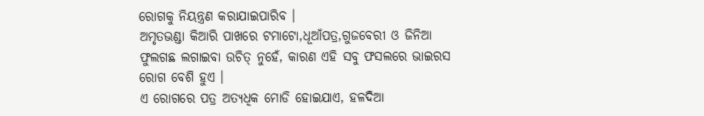ରୋଗକୁ ନିୟନ୍ତ୍ରଣ କରାଯାଇପାରିବ ।
ଅମୃତଭଣ୍ଡା କିଆରି ପାଖରେ ଟମାଟୋ,ଧୂଆଁପତ୍ର,ଗୁଜବେରୀ ଓ ଜିନିଆ ଫୁଲଗଛ ଲଗାଇବା ଉଚିତ୍ ନୁହେଁ, କାରଣ ଏହି ସବୁ ଫସଲରେ ଭାଇରସ ରୋଗ ବେଶି ହୁଏ ।
ଏ ରୋଗରେ ପତ୍ର ଅତ୍ୟଧିକ ମୋଡି ହୋଇଯାଏ, ହଳଦିଆ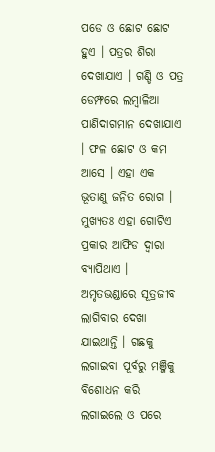ପଡେ ଓ ଛୋଟ ଛୋଟ ହୁଏ । ପତ୍ରର ଶିରା ଦେଖାଯାଏ । ଗଣ୍ଡି ଓ ପତ୍ର ଡେମ୍ଫରେ ଲମ୍ବାଳିଆ ପାଣିଦାଗମାନ ଦେଖାଯାଏ । ଫଳ ଛୋଟ ଓ କମ ଆସେ । ଏହା ଏକ ଭୂତାଣୁ ଜନିତ ରୋଗ । ମୁଖ୍ୟତଃ ଏହା ଗୋଟିଏ ପ୍ରକାର ଆଫିଡ ଦ୍ଵାରା ବ୍ୟାପିଥାଏ ।
ଅମୃତଭଣ୍ଡାରେ ସୂତ୍ରଜୀବ ଲାଗିବାର ଦେଖା ଯାଇଥାନ୍ତି । ଗଛକୁ ଲଗାଇବା ପୂର୍ବରୁ ମଞ୍ଜିକୁ ବିଶୋଧନ କରି ଲଗାଇଲେ ଓ ପରେ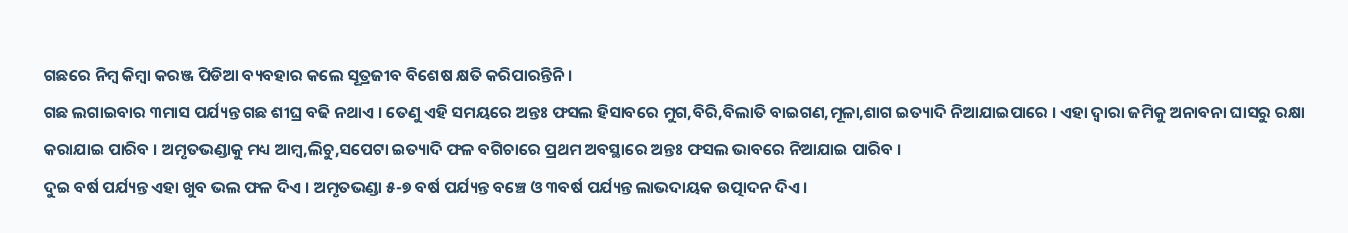ଗଛରେ ନିମ୍ବ କିମ୍ବା କରଞ୍ଜ ପିଡିଆ ବ୍ୟବହାର କଲେ ସୂତ୍ରଜୀବ ବିଶେଷ କ୍ଷତି କରିପାରନ୍ତିନି ।
ଗଛ ଲଗାଇବାର ୩ମାସ ପର୍ଯ୍ୟନ୍ତ ଗଛ ଶୀଘ୍ର ବଢି ନଥାଏ । ତେଣୁ ଏହି ସମୟରେ ଅନ୍ତଃ ଫସଲ ହିସାବରେ ମୁଗ,ବିରି,ବିଲାତି ବାଇଗଣ,ମୂଳା,ଶାଗ ଇତ୍ୟାଦି ନିଆଯାଇପାରେ । ଏହା ଦ୍ଵାରା ଜମିକୁ ଅନାବନା ଘାସରୁ ରକ୍ଷା କରାଯାଇ ପାରିବ । ଅମୃତଭଣ୍ଡାକୁ ମଧ୍ୟ ଆମ୍ବ,ଲିଚୁ,ସପେଟା ଇତ୍ୟାଦି ଫଳ ବଗିଚାରେ ପ୍ରଥମ ଅବସ୍ଥାରେ ଅନ୍ତଃ ଫସଲ ଭାବରେ ନିଆଯାଇ ପାରିବ ।
ଦୁଇ ବର୍ଷ ପର୍ଯ୍ୟନ୍ତ ଏହା ଖୁବ ଭଲ ଫଳ ଦିଏ । ଅମୃତଭଣ୍ଡା ୫-୭ ବର୍ଷ ପର୍ଯ୍ୟନ୍ତ ବଞ୍ଚେ ଓ ୩ବର୍ଷ ପର୍ଯ୍ୟନ୍ତ ଲାଭଦାୟକ ଉତ୍ପାଦନ ଦିଏ ।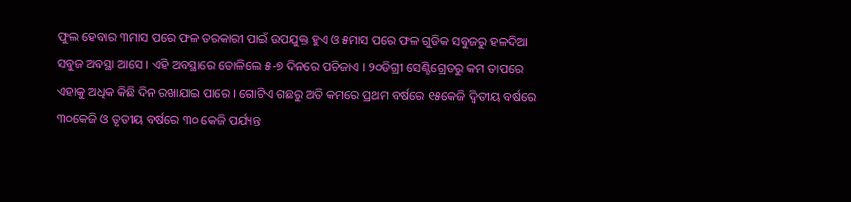ଫୁଲ ହେବାର ୩ମାସ ପରେ ଫଳ ତରକାରୀ ପାଇଁ ଉପଯୁକ୍ତ ହୁଏ ଓ ୫ମାସ ପରେ ଫଳ ଗୁଡିକ ସବୁଜରୁ ହଳଦିଆ ସବୁଜ ଅବସ୍ଥା ଆସେ । ଏହି ଅବସ୍ଥାରେ ତୋଳିଲେ ୫-୭ ଦିନରେ ପଚିଜାଏ । ୨୦ଡିଗ୍ରୀ ସେଣ୍ଟିଗ୍ରେଡରୁ କମ ତାପରେ ଏହାକୁ ଅଧିକ କିଛି ଦିନ ରଖାଯାଇ ପାରେ । ଗୋଟିଏ ଗଛରୁ ଅତି କମରେ ପ୍ରଥମ ବର୍ଷରେ ୧୫କେଜି ଦ୍ଵିତୀୟ ବର୍ଷରେ ୩୦କେଜି ଓ ତୃତୀୟ ବର୍ଷରେ ୩୦ କେଜି ପର୍ଯ୍ୟନ୍ତ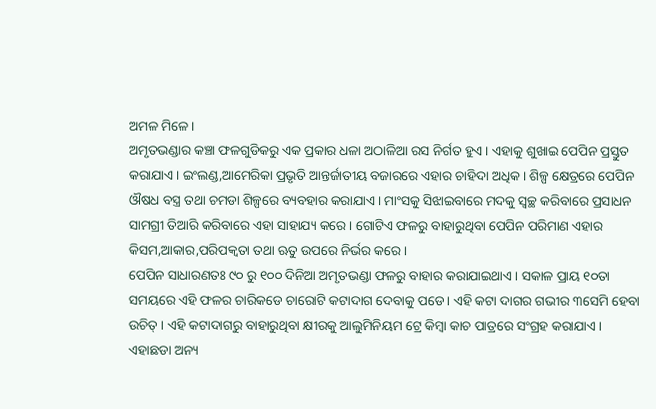ଅମଳ ମିଳେ ।
ଅମୃତଭଣ୍ଡାର କଞ୍ଚା ଫଳଗୁଡିକରୁ ଏକ ପ୍ରକାର ଧଳା ଅଠାଳିଆ ରସ ନିର୍ଗତ ହୁଏ । ଏହାକୁ ଶୁଖାଇ ପେପିନ ପ୍ରସ୍ତୁତ କରାଯାଏ । ଇଂଲଣ୍ଡ,ଆମେରିକା ପ୍ରଭୃତି ଆନ୍ତର୍ଜାତୀୟ ବଜାରରେ ଏହାର ଚାହିଦା ଅଧିକ । ଶିଳ୍ପ କ୍ଷେତ୍ରରେ ପେପିନ ଔଷଧ ବସ୍ତ୍ର ତଥା ଚମଡା ଶିଳ୍ପରେ ବ୍ୟବହାର କରାଯାଏ । ମାଂସକୁ ସିଝାଇବାରେ ମଦକୁ ସ୍ଵଚ୍ଛ କରିବାରେ ପ୍ରସାଧନ ସାମଗ୍ରୀ ତିଆରି କରିବାରେ ଏହା ସାହାଯ୍ୟ କରେ । ଗୋଟିଏ ଫଳରୁ ବାହାରୁଥିବା ପେପିନ ପରିମାଣ ଏହାର କିସମ,ଆକାର,ପରିପକ୍ଵତା ତଥା ଋତୁ ଉପରେ ନିର୍ଭର କରେ ।
ପେପିନ ସାଧାରଣତଃ ୯୦ ରୁ ୧୦୦ ଦିନିଆ ଅମୃତଭଣ୍ଡା ଫଳରୁ ବାହାର କରାଯାଇଥାଏ । ସକାଳ ପ୍ରାୟ ୧୦ତା ସମୟରେ ଏହି ଫଳର ଚାରିକଡେ ଚାରୋଟି କଟାଦାଗ ଦେବାକୁ ପଡେ । ଏହି କଟା ଦାଗର ଗଭୀର ୩ସେମି ହେବା ଉଚିତ୍ । ଏହି କଟାଦାଗରୁ ବାହାରୁଥିବା କ୍ଷୀରକୁ ଆଲୁମିନିୟମ ଟ୍ରେ କିମ୍ବା କାଚ ପାତ୍ରରେ ସଂଗ୍ରହ କରାଯାଏ । ଏହାଛଡା ଅନ୍ୟ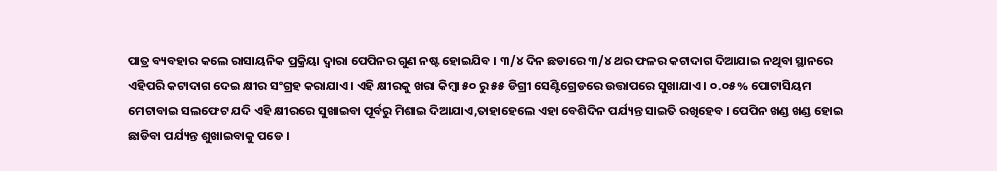ପାତ୍ର ବ୍ୟବହାର କଲେ ରାସାୟନିକ ପ୍ରକ୍ରିୟା ଦ୍ଵାରା ପେପିନର ଗୁଣ ନଷ୍ଟ ହୋଇଯିବ । ୩/୪ ଦିନ ଛଡାରେ ୩/୪ ଥର ଫଳର କଟାଦାଗ ଦିଆଯାଇ ନଥିବା ସ୍ଥାନରେ ଏହିପରି କଟାଦାଗ ଦେଇ କ୍ଷୀର ସଂଗ୍ରହ କରାଯାଏ । ଏହି କ୍ଷୀରକୁ ଖରା କିମ୍ବା ୫୦ ରୁ ୫୫ ଡିଗ୍ରୀ ସେଣ୍ଟିଗ୍ରେଡରେ ଉତ୍ତାପରେ ସୁଖାଯାଏ । ୦.୦୫% ପୋଟାସିୟମ ମେଟାବାଇ ସଲଫେଟ ଯଦି ଏହି କ୍ଷୀରରେ ସୁଖାଇବା ପୂର୍ବରୁ ମିଶାଇ ଦିଆଯାଏ,ତାହାହେଲେ ଏହା ବେଶିଦିନ ପର୍ଯ୍ୟନ୍ତ ସାଇତି ରଖିହେବ । ପେପିନ ଖଣ୍ଡ ଖଣ୍ଡ ହୋଇ ଛାଡିବା ପର୍ଯ୍ୟନ୍ତ ଶୁଖାଇବାକୁ ପଡେ ।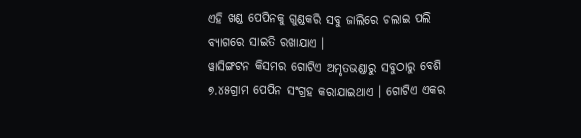ଏହି ଖଣ୍ଡ ପେପିନକୁ ଗୁଣ୍ଡକରି ସବୁ ଜାଲିରେ ଚଲାଇ ପଲି ବ୍ୟାଗରେ ସାଇତି ରଖାଯାଏ ।
ୱାସିଙ୍ଗଟନ କିସମର ଗୋଟିଏ ଅମୃତଭଣ୍ଡାରୁ ସବୁଠାରୁ ବେଶି ୭.୪୫ଗ୍ରାମ ପେପିନ ସଂଗ୍ରହ କରାଯାଇଥାଏ । ଗୋଟିଏ ଏକର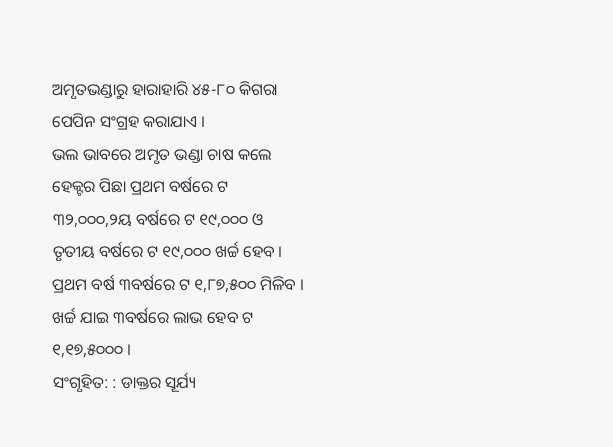ଅମୃତଭଣ୍ଡାରୁ ହାରାହାରି ୪୫-୮୦ କିଗରା ପେପିନ ସଂଗ୍ରହ କରାଯାଏ ।
ଭଲ ଭାବରେ ଅମୃତ ଭଣ୍ଡା ଚାଷ କଲେ ହେକ୍ଟର ପିଛା ପ୍ରଥମ ବର୍ଷରେ ଟ ୩୨,୦୦୦,୨ୟ ବର୍ଷରେ ଟ ୧୯,୦୦୦ ଓ ତୃତୀୟ ବର୍ଷରେ ଟ ୧୯,୦୦୦ ଖର୍ଚ୍ଚ ହେବ । ପ୍ରଥମ ବର୍ଷ ୩ବର୍ଷରେ ଟ ୧,୮୭,୫୦୦ ମିଳିବ । ଖର୍ଚ୍ଚ ଯାଇ ୩ବର୍ଷରେ ଲାଭ ହେବ ଟ ୧,୧୭,୫୦୦୦ ।
ସଂଗୃହିତ: : ଡାକ୍ତର ସୂର୍ଯ୍ୟ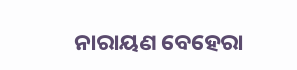ନାରାୟଣ ବେହେରା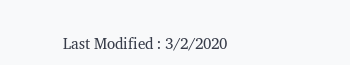Last Modified : 3/2/2020